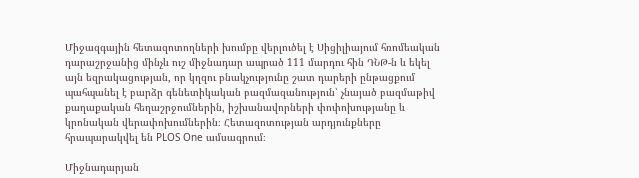Միջազգային հետազոտողների խումբը վերլուծել է Սիցիլիայում հռոմեական դարաշրջանից մինչև ուշ միջնադար ապրած 111 մարդու հին ԴՆԹ-ն և եկել այն եզրակացության, որ կղզու բնակչությունը շատ դարերի ընթացքում պահպանել է բարձր գենետիկական բազմազանություն՝ չնայած բազմաթիվ քաղաքական հեղաշրջումներին, իշխանավորների փոփոխությանը և կրոնական վերափոխումներին։ Հետազոտության արդյունքները հրապարակվել են PLOS One ամսագրում։

Միջնադարյան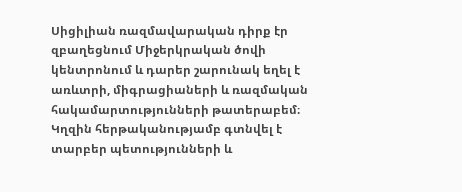Սիցիլիան ռազմավարական դիրք էր զբաղեցնում Միջերկրական ծովի կենտրոնում և դարեր շարունակ եղել է առևտրի, միգրացիաների և ռազմական հակամարտությունների թատերաբեմ։ Կղզին հերթականությամբ գտնվել է տարբեր պետությունների և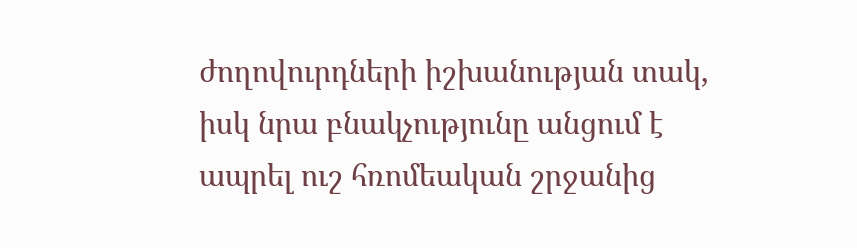ժողովուրդների իշխանության տակ, իսկ նրա բնակչությունը անցում է ապրել ուշ հռոմեական շրջանից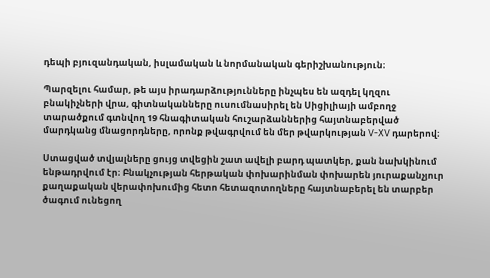դեպի բյուզանդական, իսլամական և նորմանական գերիշխանություն։

Պարզելու համար, թե այս իրադարձությունները ինչպես են ազդել կղզու բնակիչների վրա, գիտնականները ուսումնասիրել են Սիցիլիայի ամբողջ տարածքում գտնվող 19 հնագիտական հուշարձաններից հայտնաբերված մարդկանց մնացորդները, որոնք թվագրվում են մեր թվարկության V-XV դարերով։

Ստացված տվյալները ցույց տվեցին շատ ավելի բարդ պատկեր, քան նախկինում ենթադրվում էր։ Բնակչության հերթական փոխարինման փոխարեն յուրաքանչյուր քաղաքական վերափոխումից հետո հետազոտողները հայտնաբերել են տարբեր ծագում ունեցող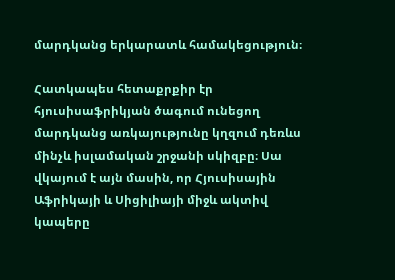մարդկանց երկարատև համակեցություն։

Հատկապես հետաքրքիր էր հյուսիսաֆրիկյան ծագում ունեցող մարդկանց առկայությունը կղզում դեռևս մինչև իսլամական շրջանի սկիզբը։ Սա վկայում է այն մասին, որ Հյուսիսային Աֆրիկայի և Սիցիլիայի միջև ակտիվ կապերը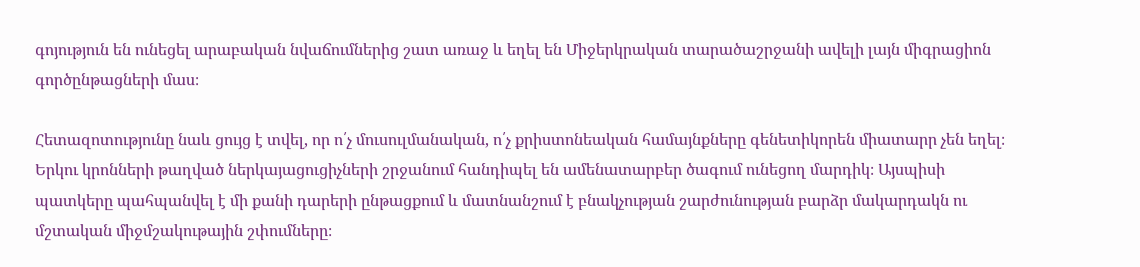գոյություն են ունեցել արաբական նվաճումներից շատ առաջ և եղել են Միջերկրական տարածաշրջանի ավելի լայն միգրացիոն գործընթացների մաս։

Հետազոտությունը նաև ցույց է տվել, որ ո՛չ մուսուլմանական, ո՛չ քրիստոնեական համայնքները գենետիկորեն միատարր չեն եղել։ Երկու կրոնների թաղված ներկայացուցիչների շրջանում հանդիպել են ամենատարբեր ծագում ունեցող մարդիկ։ Այսպիսի պատկերը պահպանվել է մի քանի դարերի ընթացքում և մատնանշում է բնակչության շարժունության բարձր մակարդակն ու մշտական միջմշակութային շփումները։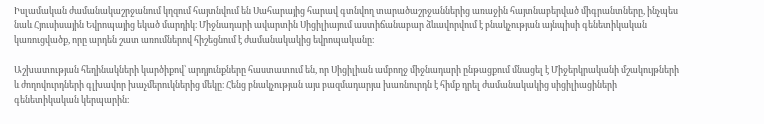Իսլամական ժամանակաշրջանում կղզում հայտնվում են Սահարայից հարավ գտնվող տարածաշրջաններից առաջին հայտնաբերված միգրանտները, ինչպես նաև Հյուսիսային Եվրոպայից եկած մարդիկ։ Միջնադարի ավարտին Սիցիլիայում աստիճանաբար ձևավորվում է բնակչության այնպիսի գենետիկական կառուցվածք, որը արդեն շատ առումներով հիշեցնում է ժամանակակից եվրոպականը։

Աշխատության հեղինակների կարծիքով՝ արդյունքները հաստատում են, որ Սիցիլիան ամբողջ միջնադարի ընթացքում մնացել է Միջերկրականի մշակույթների և ժողովուրդների գլխավոր խաչմերուկներից մեկը։ Հենց բնակչության այս բազմադարյա խառնուրդն է հիմք դրել ժամանակակից սիցիլիացիների գենետիկական կերպարին։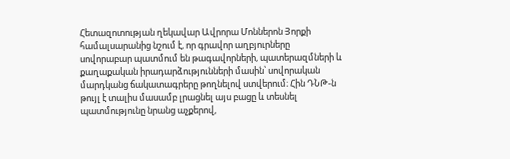Հետազոտության ղեկավար Ավրորա Մոններոն Յորքի համալսարանից նշում է, որ գրավոր աղբյուրները սովորաբար պատմում են թագավորների, պատերազմների և քաղաքական իրադարձությունների մասին՝ սովորական մարդկանց ճակատագրերը թողնելով ստվերում։ Հին ԴՆԹ-ն թույլ է տալիս մասամբ լրացնել այս բացը և տեսնել պատմությունը նրանց աչքերով,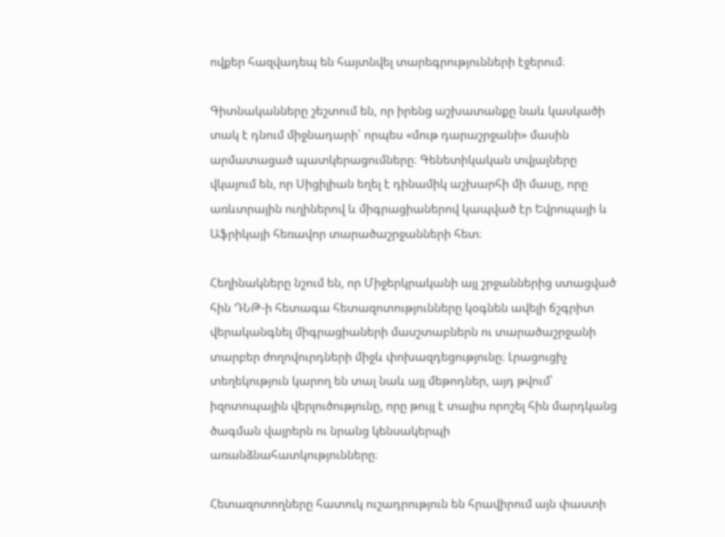ովքեր հազվադեպ են հայտնվել տարեգրությունների էջերում։

Գիտնականները շեշտում են, որ իրենց աշխատանքը նաև կասկածի տակ է դնում միջնադարի՝ որպես «մութ դարաշրջանի» մասին արմատացած պատկերացումները։ Գենետիկական տվյալները վկայում են, որ Սիցիլիան եղել է դինամիկ աշխարհի մի մասը, որը առևտրային ուղիներով և միգրացիաներով կապված էր Եվրոպայի և Աֆրիկայի հեռավոր տարածաշրջանների հետ։

Հեղինակները նշում են, որ Միջերկրականի այլ շրջաններից ստացված հին ԴՆԹ-ի հետագա հետազոտությունները կօգնեն ավելի ճշգրիտ վերականգնել միգրացիաների մասշտաբներն ու տարածաշրջանի տարբեր ժողովուրդների միջև փոխազդեցությունը։ Լրացուցիչ տեղեկություն կարող են տալ նաև այլ մեթոդներ, այդ թվում՝ իզոտոպային վերլուծությունը, որը թույլ է տալիս որոշել հին մարդկանց ծագման վայրերն ու նրանց կենսակերպի առանձնահատկությունները։

Հետազոտողները հատուկ ուշադրություն են հրավիրում այն փաստի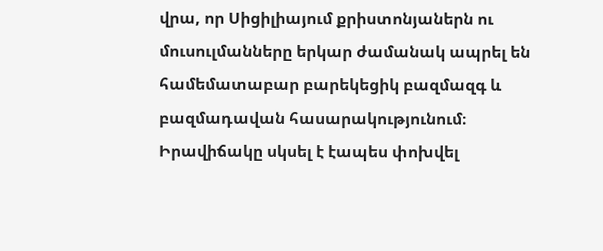վրա, որ Սիցիլիայում քրիստոնյաներն ու մուսուլմանները երկար ժամանակ ապրել են համեմատաբար բարեկեցիկ բազմազգ և բազմադավան հասարակությունում։ Իրավիճակը սկսել է էապես փոխվել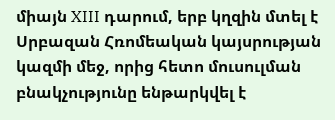միայն XIII դարում, երբ կղզին մտել է Սրբազան Հռոմեական կայսրության կազմի մեջ, որից հետո մուսուլման բնակչությունը ենթարկվել է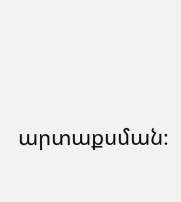արտաքսման։